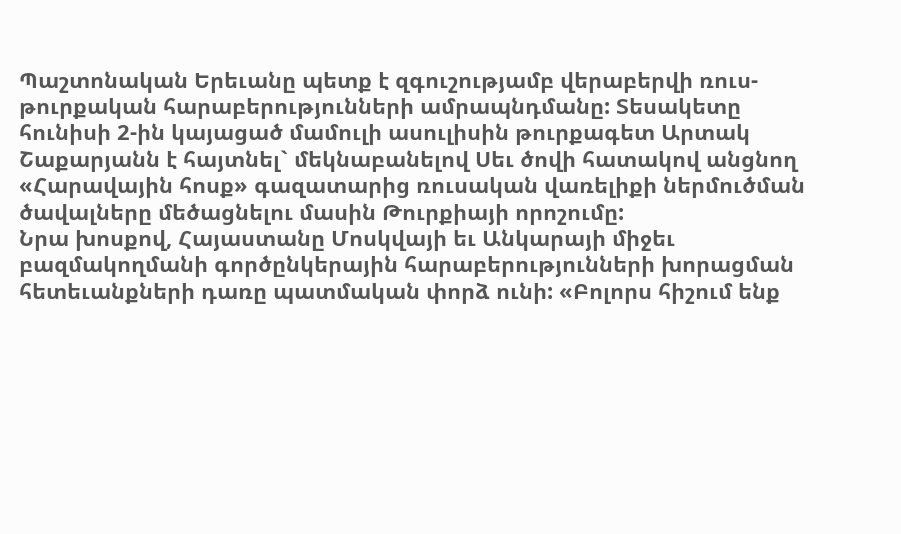Պաշտոնական Երեւանը պետք է զգուշությամբ վերաբերվի ռուս-թուրքական հարաբերությունների ամրապնդմանը: Տեսակետը հունիսի 2-ին կայացած մամուլի ասուլիսին թուրքագետ Արտակ Շաքարյանն է հայտնել` մեկնաբանելով Սեւ ծովի հատակով անցնող «Հարավային հոսք» գազատարից ռուսական վառելիքի ներմուծման ծավալները մեծացնելու մասին Թուրքիայի որոշումը:
Նրա խոսքով, Հայաստանը Մոսկվայի եւ Անկարայի միջեւ բազմակողմանի գործընկերային հարաբերությունների խորացման հետեւանքների դառը պատմական փորձ ունի: «Բոլորս հիշում ենք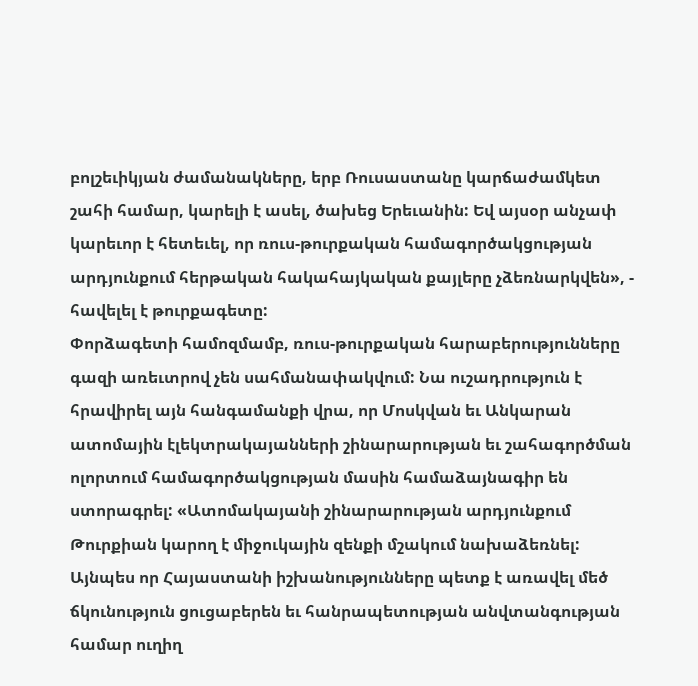բոլշեւիկյան ժամանակները, երբ Ռուսաստանը կարճաժամկետ շահի համար, կարելի է ասել, ծախեց Երեւանին: Եվ այսօր անչափ կարեւոր է հետեւել, որ ռուս-թուրքական համագործակցության արդյունքում հերթական հակահայկական քայլերը չձեռնարկվեն», - հավելել է թուրքագետը:
Փորձագետի համոզմամբ, ռուս-թուրքական հարաբերությունները գազի առեւտրով չեն սահմանափակվում: Նա ուշադրություն է հրավիրել այն հանգամանքի վրա, որ Մոսկվան եւ Անկարան ատոմային էլեկտրակայանների շինարարության եւ շահագործման ոլորտում համագործակցության մասին համաձայնագիր են ստորագրել: «Ատոմակայանի շինարարության արդյունքում Թուրքիան կարող է միջուկային զենքի մշակում նախաձեռնել: Այնպես որ Հայաստանի իշխանությունները պետք է առավել մեծ ճկունություն ցուցաբերեն եւ հանրապետության անվտանգության համար ուղիղ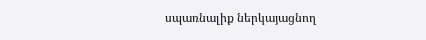սպառնալիք ներկայացնող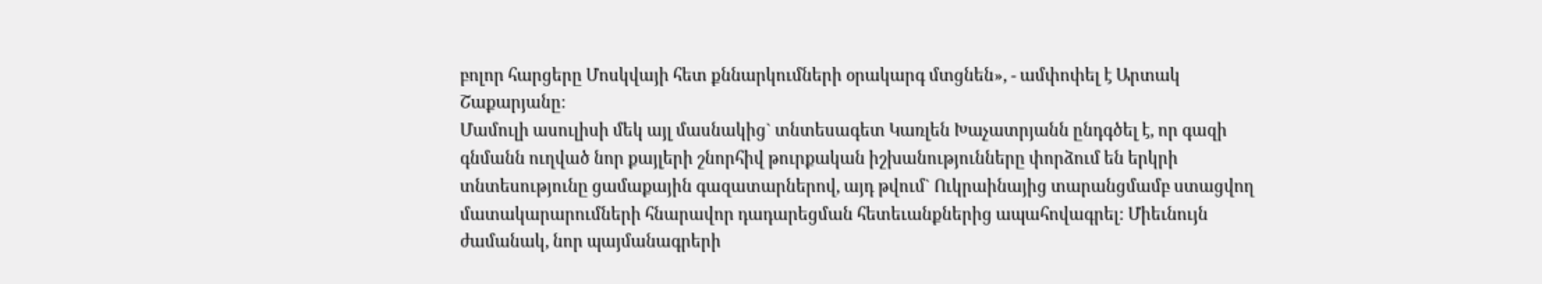բոլոր հարցերը Մոսկվայի հետ քննարկումների օրակարգ մտցնեն», - ամփոփել է Արտակ Շաքարյանը:
Մամուլի ասուլիսի մեկ այլ մասնակից` տնտեսագետ Կառլեն Խաչատրյանն ընդգծել է, որ գազի գնմանն ուղված նոր քայլերի շնորհիվ թուրքական իշխանությունները փորձում են երկրի տնտեսությունը ցամաքային գազատարներով, այդ թվում` Ուկրաինայից տարանցմամբ ստացվող մատակարարումների հնարավոր դադարեցման հետեւանքներից ապահովագրել: Միեւնույն ժամանակ, նոր պայմանագրերի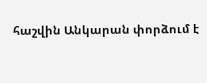հաշվին Անկարան փորձում է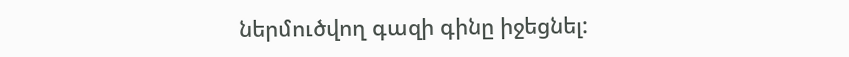ներմուծվող գազի գինը իջեցնել: